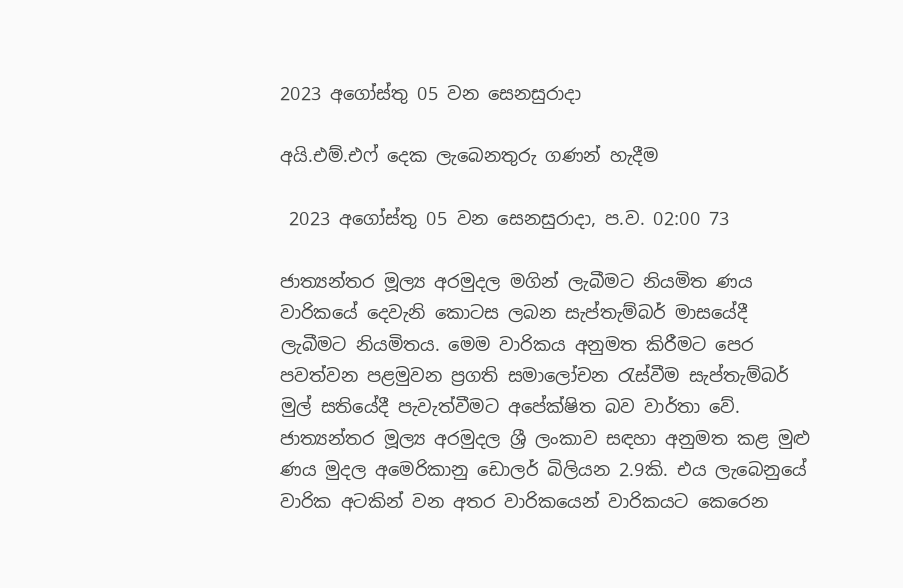2023 අගෝස්තු 05 වන සෙනසුරාදා

අයි.එම්.එෆ් දෙක ලැබෙනතුරු ගණන් හැදීම

 2023 අගෝස්තු 05 වන සෙනසුරාදා, ප.ව. 02:00 73

ජාත්‍යන්තර මූල්‍ය අරමුදල මගින් ලැබීමට නියමිත ණය වාරිකයේ දෙවැනි කොටස ලබන සැප්තැම්බර් මාසයේදී ලැබීමට නියමිතය. මෙම වාරිකය අනුමත කිරීමට පෙර පවත්වන පළමුවන ප්‍රගති සමාලෝචන රැස්වීම සැප්තැම්බර් මුල් සතියේදී පැවැත්වීමට අපේක්ෂිත බව වාර්තා වේ. ජාත්‍යන්තර මූල්‍ය අරමුදල ශ්‍රී ලංකාව සඳහා අනුමත කළ මුළු ණය මුදල අමෙරිකානු ඩොලර් බිලියන 2.9කි. එය ලැබෙනුයේ වාරික අටකින් වන අතර වාරිකයෙන් වාරිකයට කෙරෙන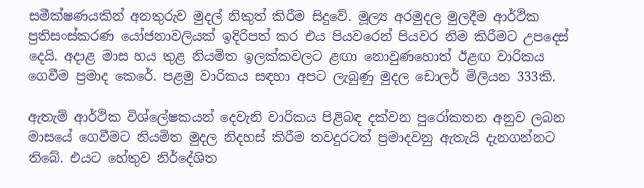සමීක්ෂණයකින් අනතුරුව මුදල් නිකුත් කිරීම සිදුවේ. මූල්‍ය අරමුදල මුලදීම ආර්ථික ප්‍රතිසංස්කරණ යෝජනාවලියක් ඉදිරිපත් කර එය පියවරෙන් පියවර නිම කිරීමට උපදෙස් දෙයි. අදාළ මාස හය තුළ නියමිත ඉලක්කවලට ළඟා නොවුණහොත් ඊළඟ වාරිකය ගෙවීම ප්‍රමාද කෙරේ. පළමු වාරිකය සඳහා අපට ලැබුණු මුදල ඩොලර් මිලියන 333කි.

ඇතැම් ආර්ථික විශ්ලේෂකයන් දෙවැනි වාරිකය පිළිබඳ දක්වන පුරෝකතන අනුව ලබන මාසයේ ගෙවීමට නියමිත මුදල නිදහස් කිරීම තවදුරටත් ප්‍රමාදවනු ඇතැයි දැනගන්නට තිබේ. එයට හේතුව නිර්දේශිත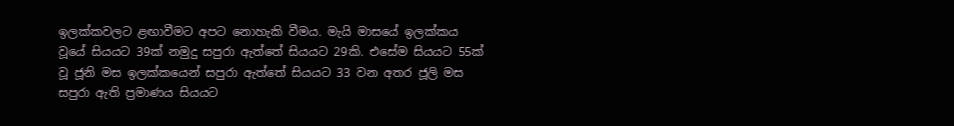ඉලක්කවලට ළඟාවීමට අපට නොහැකි වීමය. මැයි මාසයේ ඉලක්කය වූයේ සියයට 39ක් නමුදු සපුරා ඇත්තේ සියයට 29කි. එසේම සියයට 55ක් වූ ජූනි මස ඉලක්කයෙන් සපුරා ඇත්තේ සියයට 33 වන අතර ජූලි මස සපුරා ඇති ප්‍රමාණය සියයට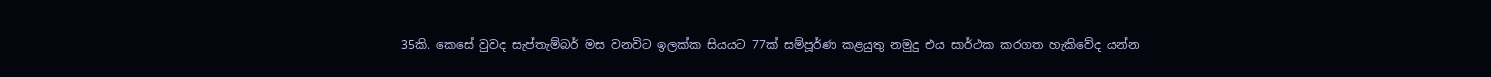35කි. කෙසේ වුවද සැප්තැම්බර් මස වනවිට ඉලක්ක සියයට 77ක් සම්පූර්ණ කළයුතු නමුදු එය සාර්ථක කරගත හැකිවේද යන්න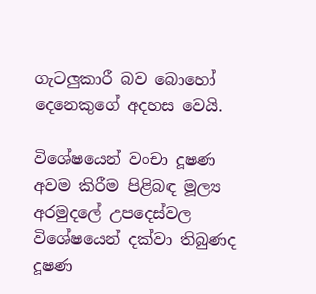ගැටලුකාරී බව බොහෝ දෙනෙකුගේ අදහස වෙයි.

විශේෂයෙන් වංචා දූෂණ අවම කිරීම පිළිබඳ මූල්‍ය අරමුදලේ උපදෙස්වල විශේෂයෙන් දක්වා තිබුණද දූෂණ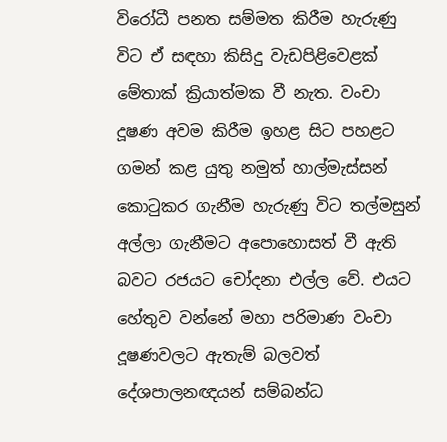විරෝධී පනත සම්මත කිරීම හැරුණු විට ඒ සඳහා කිසිදු වැඩපිළිවෙළක් මේතාක් ක්‍රියාත්මක වී නැත. වංචා දූෂණ අවම කිරීම ඉහළ සිට පහළට ගමන් කළ යුතු නමුත් හාල්මැස්සන් කොටුකර ගැනීම හැරුණු විට තල්මසුන් අල්ලා ගැනීමට අපොහොසත් වී ඇති බවට රජයට චෝදනා එල්ල වේ. එයට හේතුව වන්නේ මහා පරිමාණ වංචා දූෂණවලට ඇතැම් බලවත් දේශපාලනඥයන් සම්බන්ධ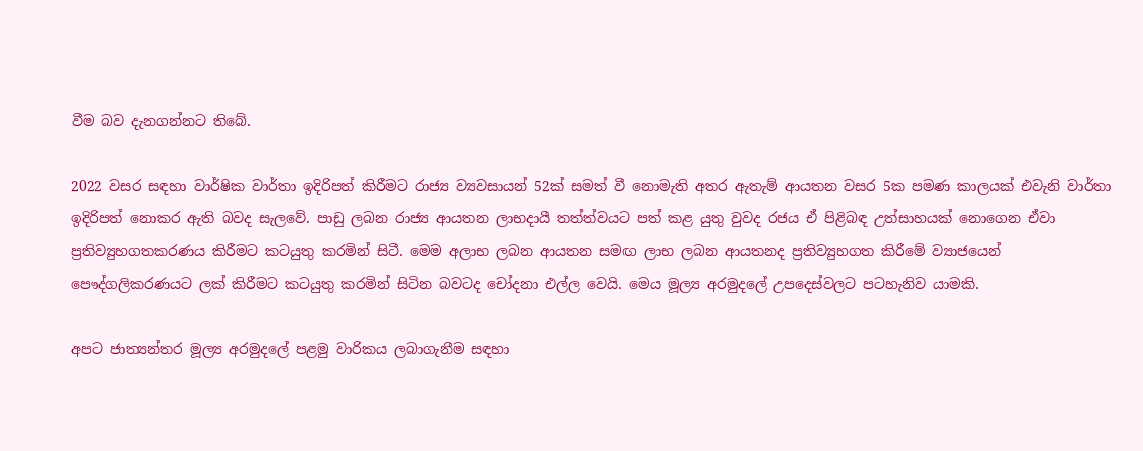වීම බව දැනගන්නට තිබේ.

2022 වසර සඳහා වාර්ෂික වාර්තා ඉදිරිපත් කිරීමට රාජ්‍ය ව්‍යවසායන් 52ක් සමත් වී නොමැති අතර ඇතැම් ආයතන වසර 5ක පමණ කාලයක් එවැනි වාර්තා ඉදිරිපත් නොකර ඇති බවද සැලවේ. පාඩු ලබන රාජ්‍ය ආයතන ලාභදායී තත්ත්වයට පත් කළ යුතු වුවද රජය ඒ පිළිබඳ උත්සාහයක් නොගෙන ඒවා ප්‍රතිව්‍යුහගතකරණය කිරීමට කටයුතු කරමින් සිටී. මෙම අලාභ ලබන ආයතන සමඟ ලාභ ලබන ආයතනද ප්‍රතිව්‍යුහගත කිරීමේ ව්‍යාජයෙන් පෞද්ගලිකරණයට ලක් කිරීමට කටයුතු කරමින් සිටින බවටද චෝදනා එල්ල වෙයි. මෙය මූල්‍ය අරමුදලේ උපදෙස්වලට පටහැනිව යාමකි.

අපට ජාත්‍යන්තර මූල්‍ය අරමුදලේ පළමු වාරිකය ලබාගැනීම සඳහා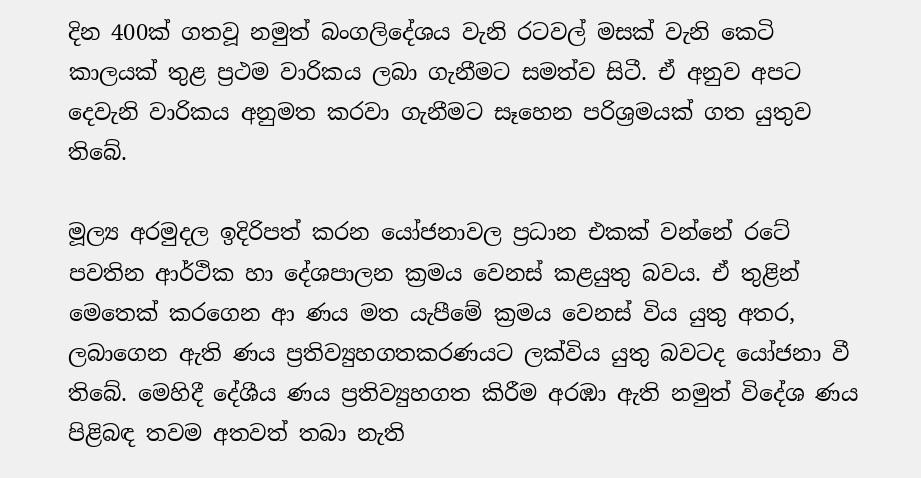දින 400ක් ගතවූ නමුත් බංගලිදේශය වැනි රටවල් මසක් වැනි කෙටි කාලයක් තුළ ප්‍රථම වාරිකය ලබා ගැනීමට සමත්ව සිටී. ඒ අනුව අපට දෙවැනි වාරිකය අනුමත කරවා ගැනීමට සෑහෙන පරිශ්‍රමයක් ගත යුතුව තිබේ.

මූල්‍ය අරමුදල ඉදිරිපත් කරන යෝජනාවල ප්‍රධාන එකක් වන්නේ රටේ පවතින ආර්ථික හා දේශපාලන ක්‍රමය වෙනස් කළයුතු බවය. ඒ තුළින් මෙතෙක් කරගෙන ආ ණය මත යැපීමේ ක්‍රමය වෙනස් විය යුතු අතර, ලබාගෙන ඇති ණය ප්‍රතිව්‍යුහගතකරණයට ලක්විය යුතු බවටද යෝජනා වී තිබේ. මෙහිදී දේශීය ණය ප්‍රතිව්‍යුහගත කිරීම අරඹා ඇති නමුත් විදේශ ණය පිළිබඳ තවම අතවත් තබා නැති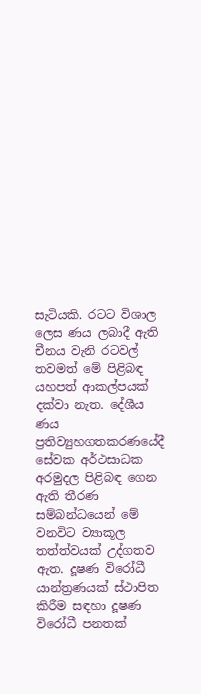සැටියකි. රටට විශාල ලෙස ණය ලබාදී ඇති චීනය වැනි රටවල් තවමත් මේ පිළිබඳ යහපත් ආකල්පයක් දක්වා නැත. දේශීය ණය ප්‍රතිව්‍යුහගතකරණයේදී සේවක අර්ථසාධක අරමුදල පිළිබඳ ගෙන ඇති තීරණ සම්බන්ධයෙන් මේ වනවිට ව්‍යාකූල තත්ත්වයක් උද්ගතව ඇත. දූෂණ විරෝධී යාන්ත්‍රණයක් ස්ථාපිත කිරීම සඳහා දූෂණ විරෝධී පනතක්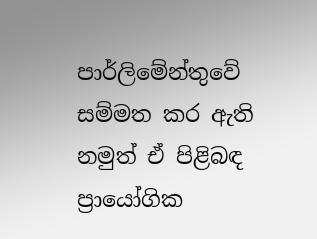පාර්ලිමේන්තුවේ සම්මත කර ඇති නමුත් ඒ පිළිබඳ ප්‍රායෝගික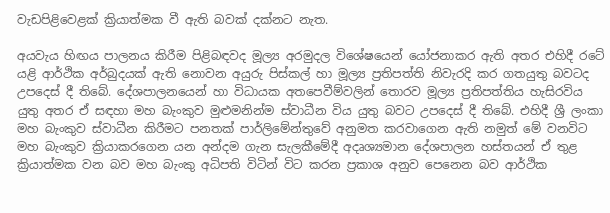වැඩපිළිවෙළක් ක්‍රියාත්මක වී ඇති බවක් දක්නට නැත.

අයවැය හිඟය පාලනය කිරීම පිළිබඳවද මූල්‍ය අරමුදල විශේෂයෙන් යෝජනාකර ඇති අතර එහිදී රටේ යළි ආර්ථික අර්බුදයක් ඇති නොවන අයුරු පිස්කල් හා මූල්‍ය ප්‍රතිපත්ති නිවැරදි කර ගතයුතු බවටද උපදෙස් දී තිබේ. දේශපාලනයෙන් හා විධායක අතපෙවීම්වලින් තොරව මූල්‍ය ප්‍රතිපත්තිය හැසිරවිය යුතු අතර ඒ සඳහා මහ බැංකුව මුළුමනින්ම ස්වාධීන විය යුතු බවට උපදෙස් දී තිබේ. එහිදී ශ්‍රී ලංකා මහ බැංකුව ස්වාධීන කිරීමට පනතක් පාර්ලිමේන්තුවේ අනුමත කරවාගෙන ඇති නමුත් මේ වනවිට මහ බැංකුව ක්‍රියාකරගෙන යන අන්දම ගැන සැලකීමේදී අදෘශ්‍යමාන දේශපාලන හස්තයන් ඒ තුළ ක්‍රියාත්මක වන බව මහ බැංකු අධිපති විටින් විට කරන ප්‍රකාශ අනුව පෙනෙන බව ආර්ථික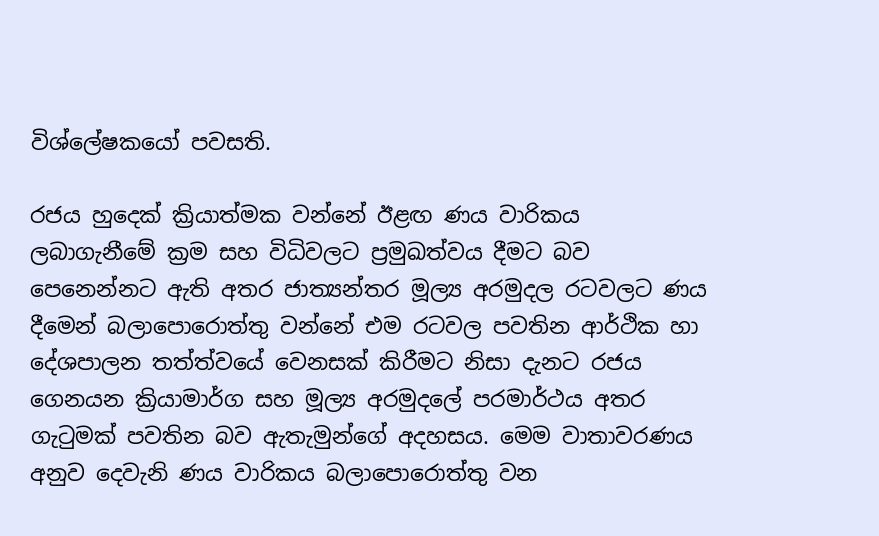විශ්ලේෂකයෝ පවසති.

රජය හුදෙක් ක්‍රියාත්මක වන්නේ ඊළඟ ණය වාරිකය ලබාගැනීමේ ක්‍රම සහ විධිවලට ප්‍රමුඛත්වය දීමට බව පෙනෙන්නට ඇති අතර ජාත්‍යන්තර මූල්‍ය අරමුදල රටවලට ණය දීමෙන් බලාපොරොත්තු වන්නේ එම රටවල පවතින ආර්ථික හා දේශපාලන තත්ත්වයේ වෙනසක් කිරීමට නිසා දැනට රජය ගෙනයන ක්‍රියාමාර්ග සහ මූල්‍ය අරමුදලේ පරමාර්ථය අතර ගැටුමක් පවතින බව ඇතැමුන්ගේ අදහසය. මෙම වාතාවරණය අනුව දෙවැනි ණය වාරිකය බලාපොරොත්තු වන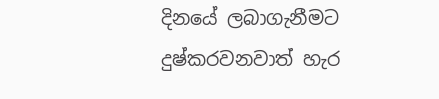දිනයේ ලබාගැනීමට දුෂ්කරවනවාත් හැර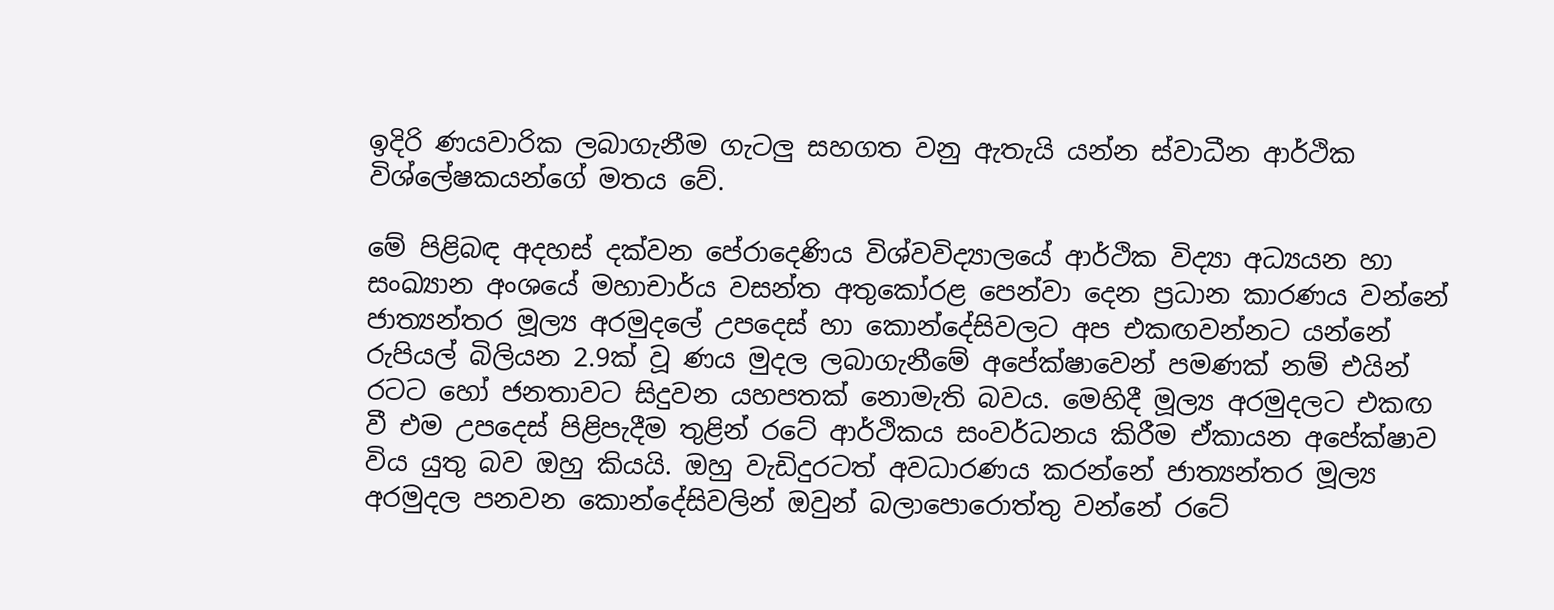ඉදිරි ණයවාරික ලබාගැනීම ගැටලු සහගත වනු ඇතැයි යන්න ස්වාධීන ආර්ථික විශ්ලේෂකයන්ගේ මතය වේ.

මේ පිළිබඳ අදහස් දක්වන පේරාදෙණිය විශ්වවිද්‍යාලයේ ආර්ථික විද්‍යා අධ්‍යයන හා සංඛ්‍යාන අංශයේ මහාචාර්ය වසන්ත අතුකෝරළ පෙන්වා දෙන ප්‍රධාන කාරණය වන්නේ ජාත්‍යන්තර මූල්‍ය අරමුදලේ උපදෙස් හා කොන්දේසිවලට අප එකඟවන්නට යන්නේ රුපියල් බිලියන 2.9ක් වූ ණය මුදල ලබාගැනීමේ අපේක්ෂාවෙන් පමණක් නම් එයින් රටට හෝ ජනතාවට සිදුවන යහපතක් නොමැති බවය. මෙහිදී මූල්‍ය අරමුදලට එකඟ වී එම උපදෙස් පිළිපැදීම තුළින් රටේ ආර්ථිකය සංවර්ධනය කිරීම ඒකායන අපේක්ෂාව විය යුතු බව ඔහු කියයි. ඔහු වැඩිදුරටත් අවධාරණය කරන්නේ ජාත්‍යන්තර මූල්‍ය අරමුදල පනවන කොන්දේසිවලින් ඔවුන් බලාපොරොත්තු වන්නේ රටේ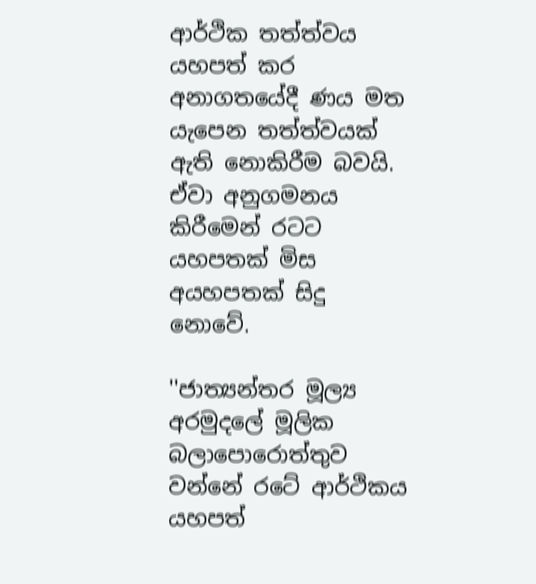ආර්ථික තත්ත්වය යහපත් කර අනාගතයේදී ණය මත යැපෙන තත්ත්වයක් ඇති නොකිරීම බවයි. ඒවා අනුගමනය කිරීමෙන් රටට යහපතක් මිස අයහපතක් සිදු නොවේ.

''ජාත්‍යන්තර මූල්‍ය අරමුදලේ මූලික බලාපොරොත්තුව වන්නේ රටේ ආර්ථිකය යහපත්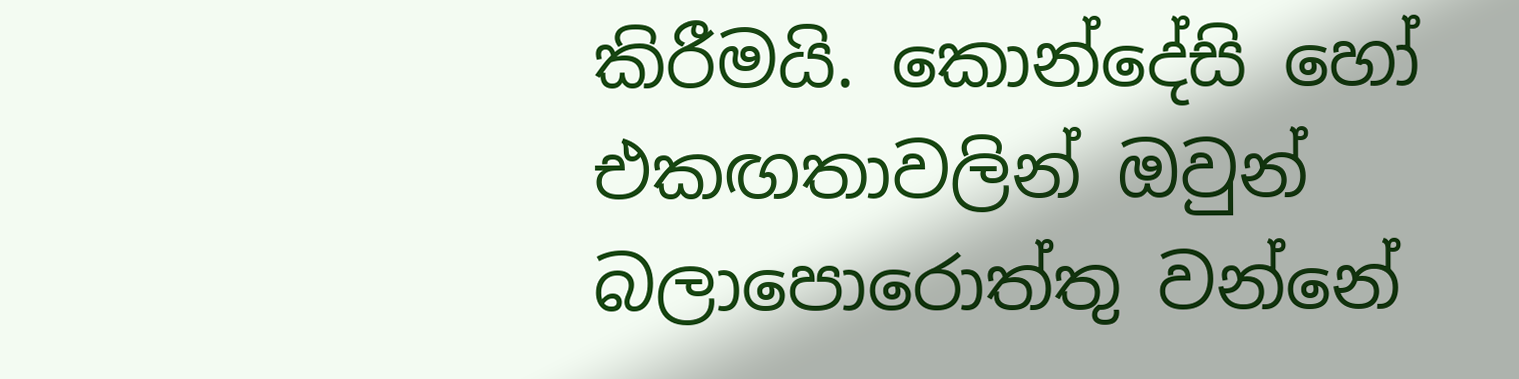කිරීමයි. කොන්දේසි හෝ එකඟතාවලින් ඔවුන් බලාපොරොත්තු වන්නේ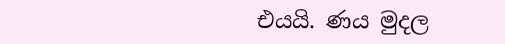එයයි. ණය මුදල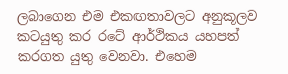ලබාගෙන එම එකඟතාවලට අනුකූලව කටයුතු කර රටේ ආර්ථිකය යහපත් කරගත යුතු වෙනවා. එහෙම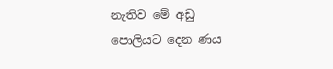නැතිව මේ අඩු පොලියට දෙන ණය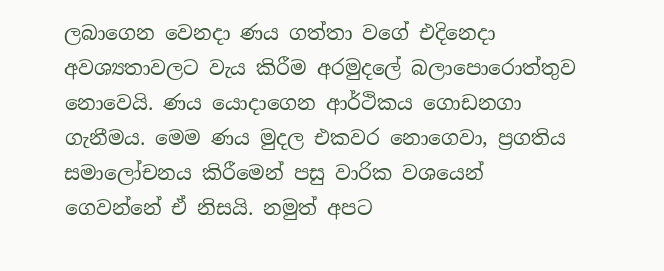ලබාගෙන වෙනදා ණය ගත්තා වගේ එදිනෙදා අවශ්‍යතාවලට වැය කිරීම අරමුදලේ බලාපොරොත්තුව නොවෙයි. ණය යොදාගෙන ආර්ථිකය ගොඩනගා ගැනීමය. මෙම ණය මුදල එකවර නොගෙවා, ප්‍රගතිය සමාලෝචනය කිරීමෙන් පසු වාරික වශයෙන් ගෙවන්නේ ඒ නිසයි. නමුත් අපට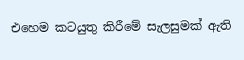එහෙම කටයුතු කිරීමේ සැලසුමක් ඇති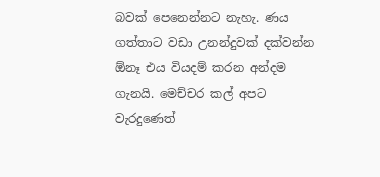බවක් පෙනෙන්නට නැහැ. ණය ගත්තාට වඩා උනන්දුවක් දක්වන්න ඕනෑ එය වියදම් කරන අන්දම ගැනයි. මෙච්චර කල් අපට වැරදුණෙත්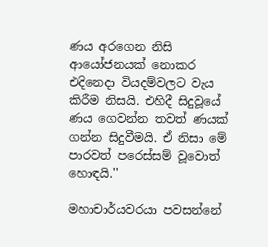ණය අරගෙන නිසි ආයෝජනයක් නොකර එදිනෙදා වියදම්වලට වැය කිරීම නිසයි. එහිදී සිදුවූයේ ණය ගෙවන්න තවත් ණයක් ගන්න සිදුවීමයි. ඒ නිසා මේ පාරවත් පරෙස්සම් වූවොත් හොඳයි.''

මහාචාර්යවරයා පවසන්නේ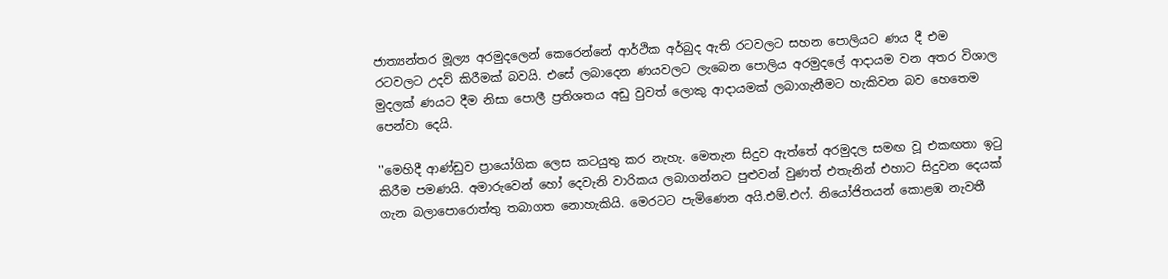ජාත්‍යන්තර මූල්‍ය අරමුදලෙන් කෙරෙන්නේ ආර්ථික අර්බුද ඇති රටවලට සහන පොලියට ණය දී එම රටවලට උදව් කිරීමක් බවයි. එසේ ලබාදෙන ණයවලට ලැබෙන පොලිය අරමුදලේ ආදායම වන අතර විශාල මුදලක් ණයට දීම නිසා පොලී ප්‍රතිශතය අඩු වුවත් ලොකු ආදායමක් ලබාගැනීමට හැකිවන බව හෙතෙම පෙන්වා දෙයි.

''මෙහිදී ආණ්ඩුව ප්‍රායෝගික ලෙස කටයුතු කර නැහැ. මෙතැන සිදුව ඇත්තේ අරමුදල සමඟ වූ එකඟතා ඉටු කිරීම පමණයි. අමාරුවෙන් හෝ දෙවැනි වාරිකය ලබාගන්නට පුළුවන් වුණත් එතැනින් එහාට සිදුවන දෙයක් ගැන බලාපොරොත්තු තබාගත නොහැකියි. මෙරටට පැමිණෙන අයි.එම්.එෆ්. නියෝජිතයන් කොළඹ නැවතී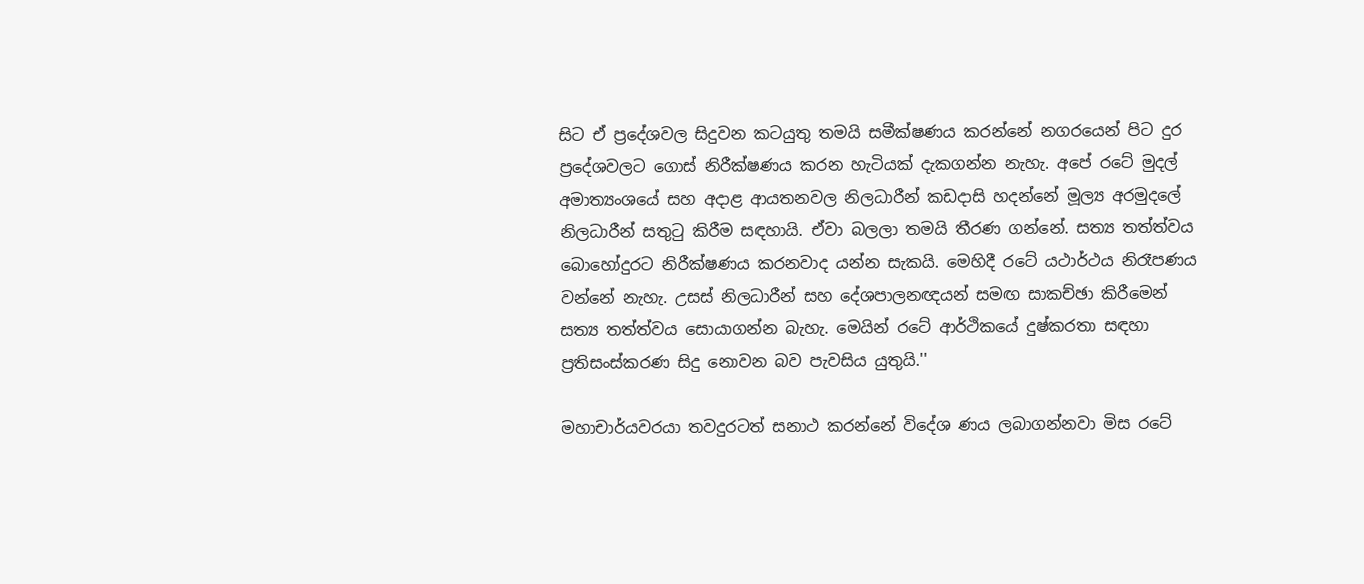සිට ඒ ප්‍රදේශවල සිදුවන කටයුතු තමයි සමීක්ෂණය කරන්නේ නගරයෙන් පිට දුර ප්‍රදේශවලට ගොස් නිරීක්ෂණය කරන හැටියක් දැකගන්න නැහැ. අපේ රටේ මුදල් අමාත්‍යංශයේ සහ අදාළ ආයතනවල නිලධාරීන් කඩදාසි හදන්නේ මූල්‍ය අරමුදලේ නිලධාරීන් සතුටු කිරීම සඳහායි. ඒවා බලලා තමයි තීරණ ගන්නේ. සත්‍ය තත්ත්වය බොහෝදුරට නිරීක්ෂණය කරනවාද යන්න සැකයි. මෙහිදී රටේ යථාර්ථය නිරෑපණය වන්නේ නැහැ. උසස් නිලධාරීන් සහ දේශපාලනඥයන් සමඟ සාකච්ඡා කිරීමෙන් සත්‍ය තත්ත්වය සොයාගන්න බැහැ. මෙයින් රටේ ආර්ථිකයේ දුෂ්කරතා සඳහා ප්‍රතිසංස්කරණ සිදු නොවන බව පැවසිය යුතුයි.''

මහාචාර්යවරයා තවදුරටත් සනාථ කරන්නේ විදේශ ණය ලබාගන්නවා මිස රටේ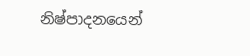නිෂ්පාදනයෙන්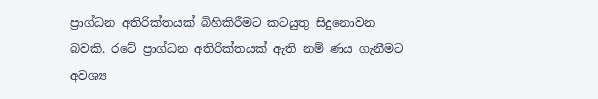ප්‍රාග්ධන අතිරික්තයක් බිහිකිරීමට කටයුතු සිදුනොවන බවකි. රටේ ප්‍රාග්ධන අතිරික්තයක් ඇති නම් ණය ගැනීමට අවශ්‍ය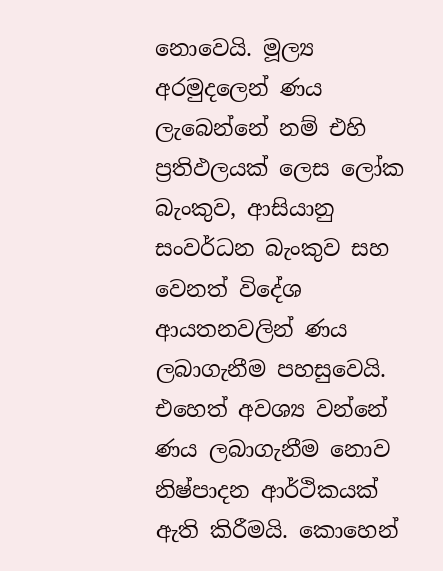නොවෙයි. මූල්‍ය අරමුදලෙන් ණය ලැබෙන්නේ නම් එහි ප්‍රතිඵලයක් ලෙස ලෝක බැංකුව, ආසියානු සංවර්ධන බැංකුව සහ වෙනත් විදේශ ආයතනවලින් ණය ලබාගැනීම පහසුවෙයි. එහෙත් අවශ්‍ය වන්නේ ණය ලබාගැනීම නොව නිෂ්පාදන ආර්ථිකයක් ඇති කිරීමයි. කොහෙන්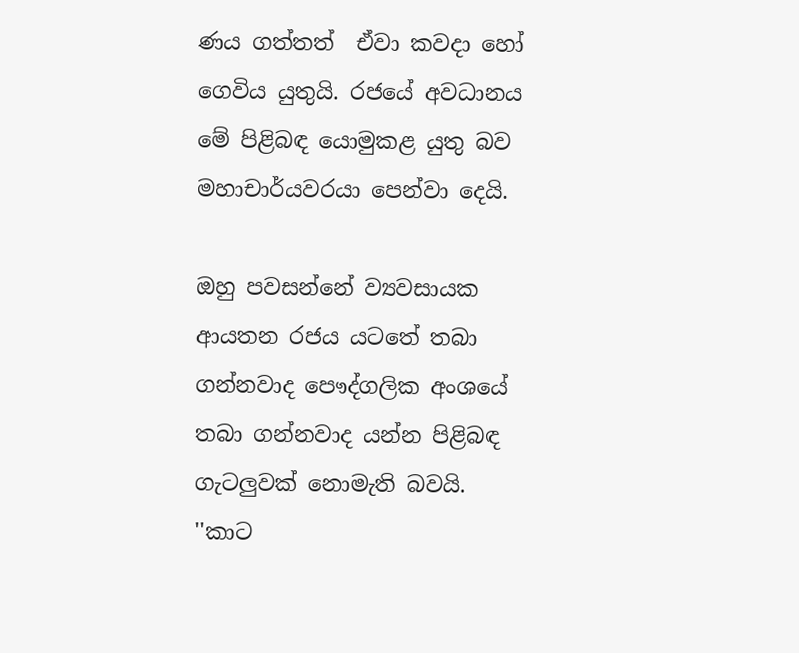ණය ගත්තත්  ඒවා කවදා හෝ ගෙවිය යුතුයි. රජයේ අවධානය මේ පිළිබඳ යොමුකළ යුතු බව මහාචාර්යවරයා පෙන්වා දෙයි.

ඔහු පවසන්නේ ව්‍යවසායක ආයතන රජය යටතේ තබා ගන්නවාද පෞද්ගලික අංශයේ තබා ගන්නවාද යන්න පිළිබඳ ගැටලුවක් නොමැති බවයි. ''කාට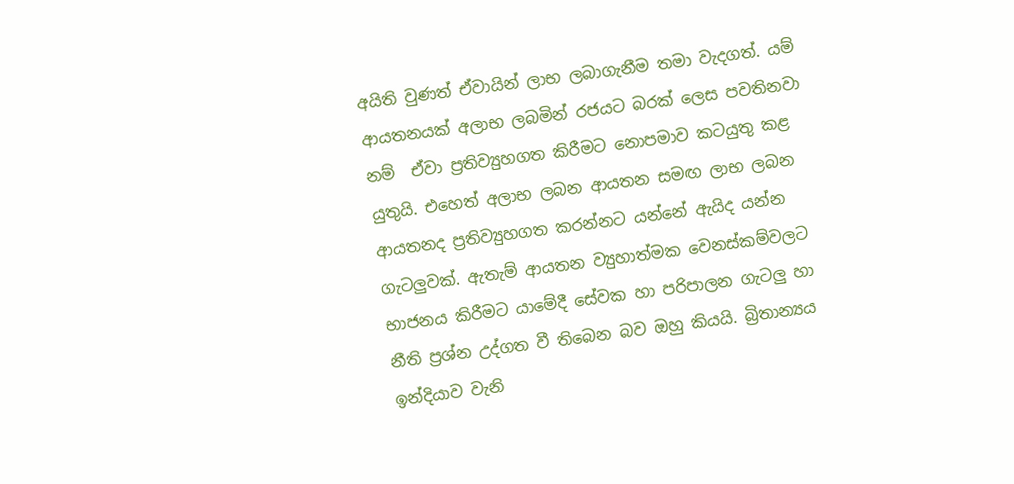අයිති වුණත් ඒවායින් ලාභ ලබාගැනීම තමා වැදගත්. යම් ආයතනයක් අලාභ ලබමින් රජයට බරක් ලෙස පවතිනවා නම්  ඒවා ප්‍රතිව්‍යුහගත කිරීමට නොපමාව කටයුතු කළ යුතුයි. එහෙත් අලාභ ලබන ආයතන සමඟ ලාභ ලබන ආයතනද ප්‍රතිව්‍යුහගත කරන්නට යන්නේ ඇයිද යන්න ගැටලුවක්. ඇතැම් ආයතන ව්‍යුහාත්මක වෙනස්කම්වලට භාජනය කිරීමට යාමේදී සේවක හා පරිපාලන ගැටලු හා නීති ප්‍රශ්න උද්ගත වී තිබෙන බව ඔහු කියයි. බ්‍රිතාන්‍යය ඉන්දියාව වැනි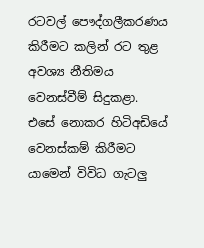රටවල් පෞද්ගලීකරණය කිරීමට කලින් රට තුළ අවශ්‍ය නීතිමය වෙනස්වීම් සිදුකළා. එසේ නොකර හිටිඅඩියේ වෙනස්කම් කිරීමට යාමෙන් විවිධ ගැටලු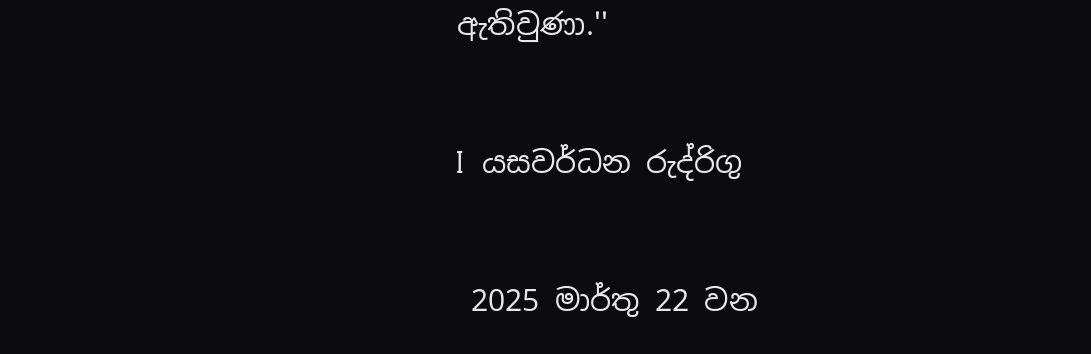ඇතිවුණා.''

I  යසවර්ධන රුද්රිගු

 2025 මාර්තු 22 වන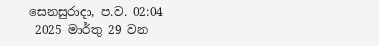සෙනසුරාදා, ප.ව. 02:04
 2025 මාර්තු 29 වන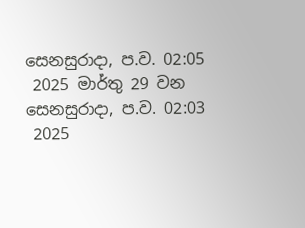සෙනසුරාදා, ප.ව. 02:05
 2025 මාර්තු 29 වන සෙනසුරාදා, ප.ව. 02:03
 2025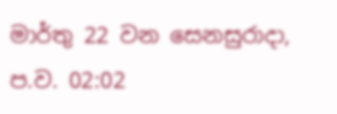මාර්තු 22 වන සෙනසුරාදා, ප.ව. 02:02